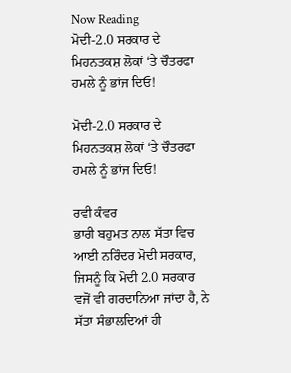Now Reading
ਮੋਦੀ-2.0 ਸਰਕਾਰ ਦੇ ਮਿਹਨਤਕਸ਼ ਲੋਕਾਂ ‘ਤੇ ਚੌਤਰਫਾ ਹਮਲੇ ਨੂੰ ਭਾਂਜ ਦਿਓ!

ਮੋਦੀ-2.0 ਸਰਕਾਰ ਦੇ ਮਿਹਨਤਕਸ਼ ਲੋਕਾਂ ‘ਤੇ ਚੌਤਰਫਾ ਹਮਲੇ ਨੂੰ ਭਾਂਜ ਦਿਓ!

ਰਵੀ ਕੰਵਰ
ਭਾਰੀ ਬਹੁਮਤ ਨਾਲ ਸੱਤਾ ਵਿਚ ਆਈ ਨਰਿੰਦਰ ਮੋਦੀ ਸਰਕਾਰ, ਜਿਸਨੂੰ ਕਿ ਮੋਦੀ 2.0 ਸਰਕਾਰ ਵਜੋਂ ਵੀ ਗਰਦਾਨਿਆ ਜਾਂਦਾ ਹੈ, ਨੇ ਸੱਤਾ ਸੰਭਾਲਦਿਆਂ ਹੀ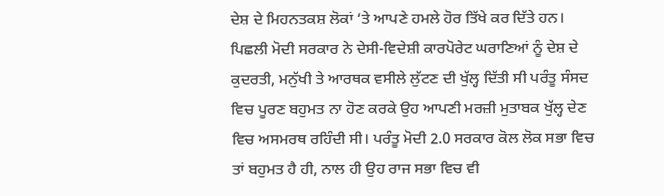ਦੇਸ਼ ਦੇ ਮਿਹਨਤਕਸ਼ ਲੋਕਾਂ ‘ਤੇ ਆਪਣੇ ਹਮਲੇ ਹੋਰ ਤਿੱਖੇ ਕਰ ਦਿੱਤੇ ਹਨ। ਪਿਛਲੀ ਮੋਦੀ ਸਰਕਾਰ ਨੇ ਦੇਸੀ-ਵਿਦੇਸ਼ੀ ਕਾਰਪੋਰੇਟ ਘਰਾਣਿਆਂ ਨੂੰ ਦੇਸ਼ ਦੇ ਕੁਦਰਤੀ, ਮਨੁੱਖੀ ਤੇ ਆਰਥਕ ਵਸੀਲੇ ਲੁੱਟਣ ਦੀ ਖੁੱਲ੍ਹ ਦਿੱਤੀ ਸੀ ਪਰੰਤੂ ਸੰਸਦ ਵਿਚ ਪੂਰਣ ਬਹੁਮਤ ਨਾ ਹੋਣ ਕਰਕੇ ਉਹ ਆਪਣੀ ਮਰਜ਼ੀ ਮੁਤਾਬਕ ਖੁੱਲ੍ਹ ਦੇਣ ਵਿਚ ਅਸਮਰਥ ਰਹਿੰਦੀ ਸੀ। ਪਰੰਤੂ ਮੋਦੀ 2.0 ਸਰਕਾਰ ਕੋਲ ਲੋਕ ਸਭਾ ਵਿਚ ਤਾਂ ਬਹੁਮਤ ਹੈ ਹੀ, ਨਾਲ ਹੀ ਉਹ ਰਾਜ ਸਭਾ ਵਿਚ ਵੀ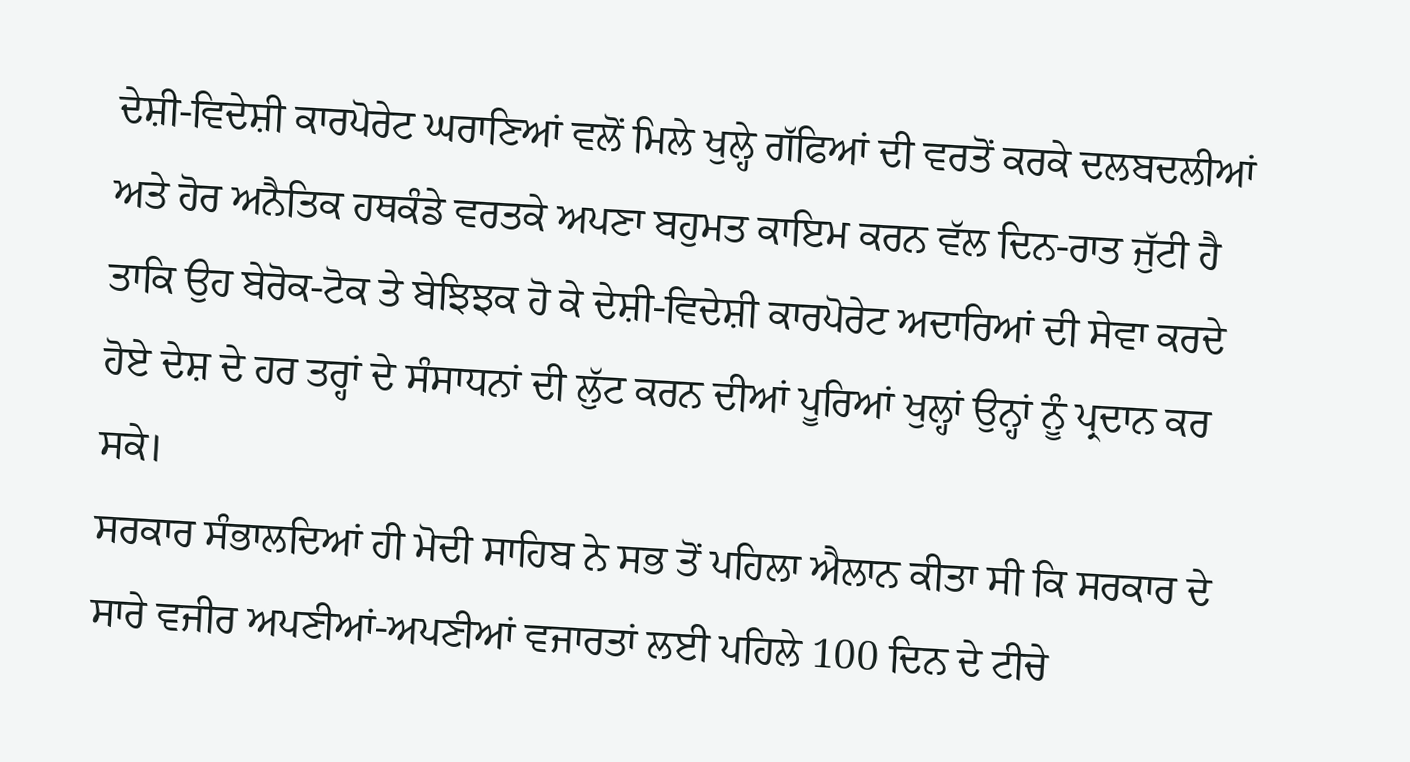ਦੇਸ਼ੀ-ਵਿਦੇਸ਼ੀ ਕਾਰਪੋਰੇਟ ਘਰਾਣਿਆਂ ਵਲੋਂ ਮਿਲੇ ਖੁਲ੍ਹੇ ਗੱਫਿਆਂ ਦੀ ਵਰਤੋਂ ਕਰਕੇ ਦਲਬਦਲੀਆਂ ਅਤੇ ਹੋਰ ਅਨੈਤਿਕ ਹਥਕੰਡੇ ਵਰਤਕੇ ਅਪਣਾ ਬਹੁਮਤ ਕਾਇਮ ਕਰਨ ਵੱਲ ਦਿਨ-ਰਾਤ ਜੁੱਟੀ ਹੈ ਤਾਕਿ ਉਹ ਬੇਰੋਕ-ਟੋਕ ਤੇ ਬੇਝਿਝਕ ਹੋ ਕੇ ਦੇਸ਼ੀ-ਵਿਦੇਸ਼ੀ ਕਾਰਪੋਰੇਟ ਅਦਾਰਿਆਂ ਦੀ ਸੇਵਾ ਕਰਦੇ ਹੋਏ ਦੇਸ਼ ਦੇ ਹਰ ਤਰ੍ਹਾਂ ਦੇ ਸੰਸਾਧਨਾਂ ਦੀ ਲੁੱਟ ਕਰਨ ਦੀਆਂ ਪੂਰਿਆਂ ਖੁਲ੍ਹਾਂ ਉਨ੍ਹਾਂ ਨੂੰ ਪ੍ਰਦਾਨ ਕਰ ਸਕੇ।
ਸਰਕਾਰ ਸੰਭਾਲਦਿਆਂ ਹੀ ਮੋਦੀ ਸਾਹਿਬ ਨੇ ਸਭ ਤੋਂ ਪਹਿਲਾ ਐਲਾਨ ਕੀਤਾ ਸੀ ਕਿ ਸਰਕਾਰ ਦੇ ਸਾਰੇ ਵਜੀਰ ਅਪਣੀਆਂ-ਅਪਣੀਆਂ ਵਜਾਰਤਾਂ ਲਈ ਪਹਿਲੇ 100 ਦਿਨ ਦੇ ਟੀਚੇ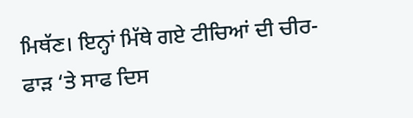ਮਿਥੱਣ। ਇਨ੍ਹਾਂ ਮਿੱਥੇ ਗਏ ਟੀਚਿਆਂ ਦੀ ਚੀਰ-ਫਾੜ ‘ਤੇ ਸਾਫ ਦਿਸ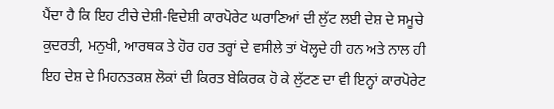ਪੈਂਦਾ ਹੈ ਕਿ ਇਹ ਟੀਚੇ ਦੇਸ਼ੀ-ਵਿਦੇਸ਼ੀ ਕਾਰਪੋਰੇਟ ਘਰਾਣਿਆਂ ਦੀ ਲੁੱਟ ਲਈ ਦੇਸ਼ ਦੇ ਸਮੂਚੇ ਕੁਦਰਤੀ, ਮਨੁਖੀ, ਆਰਥਕ ਤੇ ਹੋਰ ਹਰ ਤਰ੍ਹਾਂ ਦੇ ਵਸੀਲੇ ਤਾਂ ਖੋਲ੍ਹਦੇ ਹੀ ਹਨ ਅਤੇ ਨਾਲ ਹੀ ਇਹ ਦੇਸ਼ ਦੇ ਮਿਹਨਤਕਸ਼ ਲੋਕਾਂ ਦੀ ਕਿਰਤ ਬੇਕਿਰਕ ਹੋ ਕੇ ਲੁੱਟਣ ਦਾ ਵੀ ਇਨ੍ਹਾਂ ਕਾਰਪੋਰੇਟ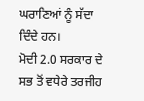ਘਰਾਣਿਆਂ ਨੂੰ ਸੱਦਾ ਦਿੰਦੇ ਹਨ।
ਮੋਦੀ 2.0 ਸਰਕਾਰ ਦੇ ਸਭ ਤੋਂ ਵਧੇਰੇ ਤਰਜੀਹ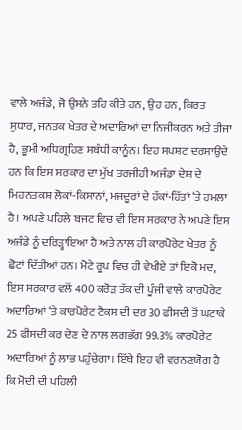ਵਾਲੇ ਅਜੰਡੇ, ਜੋ ਉਸਨੇ ਤਹਿ ਕੀਤੇ ਹਨ, ਉਹ ਹਨ, ਕਿਰਤ ਸੁਧਾਰ, ਜਨਤਕ ਖੇਤਰ ਦੇ ਅਦਾਰਿਆਂ ਦਾ ਨਿਜੀਕਰਨ ਅਤੇ ਤੀਜਾ ਹੈ, ਭੂਮੀ ਅਧਿਗ੍ਰਹਿਣ ਸਬੰਧੀ ਕਾਨੂੰਨ। ਇਹ ਸਪਸ਼ਟ ਦਰਸਾਉਂਦੇ ਹਨ ਕਿ ਇਸ ਸਰਕਾਰ ਦਾ ਮੁੱਖ ਤਰਜੀਹੀ ਅਜੰਡਾ ਦੇਸ਼ ਦੇ ਮਿਹਨਤਕਸ਼ ਲੋਕਾਂ-ਕਿਸਾਨਾਂ, ਮਜਦੂਰਾਂ ਦੇ ਹੱਕਾਂ-ਹਿੱਤਾਂ ‘ਤੇ ਹਮਲਾ ਹੈ। ਅਪਣੇ ਪਹਿਲੇ ਬਜਟ ਵਿਚ ਵੀ ਇਸ ਸਰਕਾਰ ਨੇ ਅਪਣੇ ਇਸ ਅਜੰਡੇ ਨੂੰ ਦਰਿੜ੍ਹਾਇਆ ਹੈ ਅਤੇ ਨਾਲ ਹੀ ਕਾਰਪੋਰੇਟ ਖੇਤਰ ਨੂੰ ਛੋਟਾਂ ਦਿੱਤੀਆਂ ਹਨ। ਮੋਟੇ ਰੂਪ ਵਿਚ ਹੀ ਵੇਖੀਏ ਤਾਂ ਇਕੋ ਮਦ, ਇਸ ਸਰਕਾਰ ਵਲੋਂ 400 ਕਰੋੜ ਤੱਕ ਦੀ ਪੂੰਜੀ ਵਾਲੇ ਕਾਰਪੋਰੇਟ ਅਦਾਰਿਆਂ ‘ਤੇ ਕਾਰਪੋਰੇਟ ਟੈਕਸ ਦੀ ਦਰ 30 ਫੀਸਦੀ ਤੋਂ ਘਟਾਕੇ 25 ਫੀਸਦੀ ਕਰ ਦੇਣ ਦੇ ਨਾਲ ਲਗਭੱਗ 99.3% ਕਾਰਪੋਰੇਟ ਅਦਾਰਿਆਂ ਨੂੰ ਲਾਭ ਪਹੁੰਚੇਗਾ। ਇੱਥੇ ਇਹ ਵੀ ਵਰਨਣਯੋਗ ਹੈ ਕਿ ਮੋਦੀ ਦੀ ਪਹਿਲੀ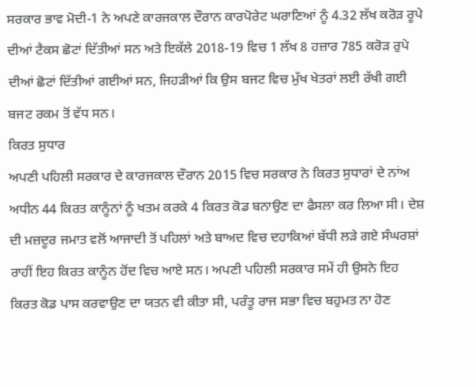ਸਰਕਾਰ ਭਾਵ ਮੋਦੀ-1 ਨੇ ਅਪਣੇ ਕਾਰਜਕਾਲ ਦੌਰਾਨ ਕਾਰਪੋਰੇਟ ਘਰਾਣਿਆਂ ਨੂੰ 4.32 ਲੱਖ ਕਰੋੜ ਰੂਪੇ ਦੀਆਂ ਟੈਕਸ ਛੋਟਾਂ ਦਿੱਤੀਆਂ ਸਨ ਅਤੇ ਇਕੱਲੇ 2018-19 ਵਿਚ 1 ਲੱਖ 8 ਹਜ਼ਾਰ 785 ਕਰੋੜ ਰੁਪੇ ਦੀਆਂ ਛੋਟਾਂ ਦਿੱਤੀਆਂ ਗਈਆਂ ਸਨ, ਜਿਹੜੀਆਂ ਕਿ ਉਸ ਬਜਟ ਵਿਚ ਮੁੱਖ ਖੇਤਰਾਂ ਲਈ ਰੱਖੀ ਗਈ ਬਜਟ ਰਕਮ ਤੋਂ ਵੱਧ ਸਨ।
ਕਿਰਤ ਸੁਧਾਰ
ਅਪਣੀ ਪਹਿਲੀ ਸਰਕਾਰ ਦੇ ਕਾਰਜਕਾਲ ਦੌਰਾਨ 2015 ਵਿਚ ਸਰਕਾਰ ਨੇ ਕਿਰਤ ਸੁਧਾਰਾਂ ਦੇ ਨਾਂਅ ਅਧੀਨ 44 ਕਿਰਤ ਕਾਨੂੰਨਾਂ ਨੂੰ ਖਤਮ ਕਰਕੇ 4 ਕਿਰਤ ਕੋਡ ਬਨਾਉਣ ਦਾ ਫੈਸਲਾ ਕਰ ਲਿਆ ਸੀ। ਦੇਸ਼ ਦੀ ਮਜ਼ਦੂਰ ਜਮਾਤ ਵਲੋਂ ਆਜਾਦੀ ਤੋਂ ਪਹਿਲਾਂ ਅਤੇ ਬਾਅਦ ਵਿਚ ਦਹਾਕਿਆਂ ਬੱਧੀ ਲੜੇ ਗਏ ਸੰਘਰਸ਼ਾਂ ਰਾਹੀਂ ਇਹ ਕਿਰਤ ਕਾਨੂੰਨ ਹੋਂਦ ਵਿਚ ਆਏ ਸਨ। ਅਪਣੀ ਪਹਿਲੀ ਸਰਕਾਰ ਸਮੇਂ ਹੀ ਉਸਨੇ ਇਹ ਕਿਰਤ ਕੋਡ ਪਾਸ ਕਰਵਾਉਣ ਦਾ ਯਤਨ ਵੀ ਕੀਤਾ ਸੀ, ਪਰੰਤੂ ਰਾਜ ਸਭਾ ਵਿਚ ਬਹੁਮਤ ਨਾ ਹੋਣ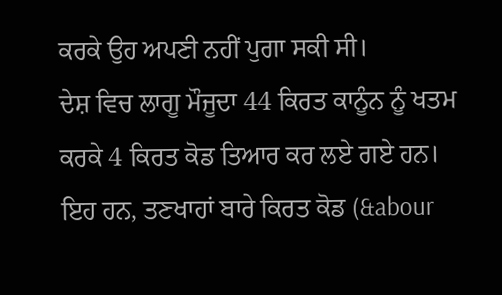ਕਰਕੇ ਉਹ ਅਪਣੀ ਨਹੀਂ ਪੁਗਾ ਸਕੀ ਸੀ।
ਦੇਸ਼ ਵਿਚ ਲਾਗੂ ਮੌਜੂਦਾ 44 ਕਿਰਤ ਕਾਨੂੰਨ ਨੂੰ ਖਤਮ ਕਰਕੇ 4 ਕਿਰਤ ਕੋਡ ਤਿਆਰ ਕਰ ਲਏ ਗਏ ਹਨ। ਇਹ ਹਨ, ਤਣਖਾਹਾਂ ਬਾਰੇ ਕਿਰਤ ਕੋਡ (&abour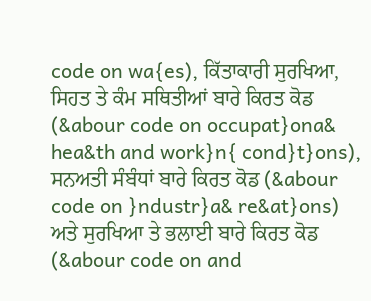code on wa{es), ਕਿੱਤਾਕਾਰੀ ਸੁਰਖਿਆ, ਸਿਹਤ ਤੇ ਕੰਮ ਸਥਿਤੀਆਂ ਬਾਰੇ ਕਿਰਤ ਕੋਡ (&abour code on occupat}ona& hea&th and work}n{ cond}t}ons), ਸਨਅਤੀ ਸੰਬੰਧਾਂ ਬਾਰੇ ਕਿਰਤ ਕੋਡ (&abour code on }ndustr}a& re&at}ons) ਅਤੇ ਸੁਰਖਿਆ ਤੇ ਭਲਾਈ ਬਾਰੇ ਕਿਰਤ ਕੋਡ (&abour code on and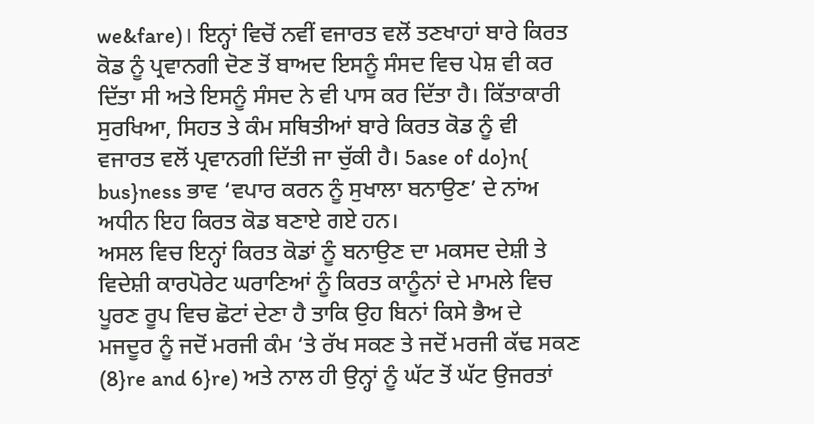we&fare)। ਇਨ੍ਹਾਂ ਵਿਚੋਂ ਨਵੀਂ ਵਜਾਰਤ ਵਲੋਂ ਤਣਖਾਹਾਂ ਬਾਰੇ ਕਿਰਤ ਕੋਡ ਨੂੰ ਪ੍ਰਵਾਨਗੀ ਦੋਣ ਤੋਂ ਬਾਅਦ ਇਸਨੂੰ ਸੰਸਦ ਵਿਚ ਪੇਸ਼ ਵੀ ਕਰ ਦਿੱਤਾ ਸੀ ਅਤੇ ਇਸਨੂੰ ਸੰਸਦ ਨੇ ਵੀ ਪਾਸ ਕਰ ਦਿੱਤਾ ਹੈ। ਕਿੱਤਾਕਾਰੀ ਸੁਰਖਿਆ, ਸਿਹਤ ਤੇ ਕੰਮ ਸਥਿਤੀਆਂ ਬਾਰੇ ਕਿਰਤ ਕੋਡ ਨੂੰ ਵੀ ਵਜਾਰਤ ਵਲੋਂ ਪ੍ਰਵਾਨਗੀ ਦਿੱਤੀ ਜਾ ਚੁੱਕੀ ਹੈ। 5ase of do}n{ bus}ness ਭਾਵ ‘ਵਪਾਰ ਕਰਨ ਨੂੰ ਸੁਖਾਲਾ ਬਨਾਉਣ’ ਦੇ ਨਾਂਅ ਅਧੀਨ ਇਹ ਕਿਰਤ ਕੋਡ ਬਣਾਏ ਗਏ ਹਨ।
ਅਸਲ ਵਿਚ ਇਨ੍ਹਾਂ ਕਿਰਤ ਕੋਡਾਂ ਨੂੰ ਬਨਾਉਣ ਦਾ ਮਕਸਦ ਦੇਸ਼ੀ ਤੇ ਵਿਦੇਸ਼ੀ ਕਾਰਪੋਰੇਟ ਘਰਾਣਿਆਂ ਨੂੰ ਕਿਰਤ ਕਾਨੂੰਨਾਂ ਦੇ ਮਾਮਲੇ ਵਿਚ ਪੂਰਣ ਰੂਪ ਵਿਚ ਛੋਟਾਂ ਦੇਣਾ ਹੈ ਤਾਕਿ ਉਹ ਬਿਨਾਂ ਕਿਸੇ ਭੈਅ ਦੇ ਮਜਦੂਰ ਨੂੰ ਜਦੋਂ ਮਰਜੀ ਕੰਮ ‘ਤੇ ਰੱਖ ਸਕਣ ਤੇ ਜਦੋਂ ਮਰਜੀ ਕੱਢ ਸਕਣ (8}re and 6}re) ਅਤੇ ਨਾਲ ਹੀ ਉਨ੍ਹਾਂ ਨੂੰ ਘੱਟ ਤੋਂ ਘੱਟ ਉਜਰਤਾਂ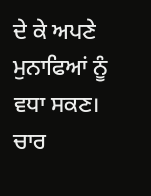ਦੇ ਕੇ ਅਪਣੇ ਮੁਨਾਫਿਆਂ ਨੂੰ ਵਧਾ ਸਕਣ। ਚਾਰ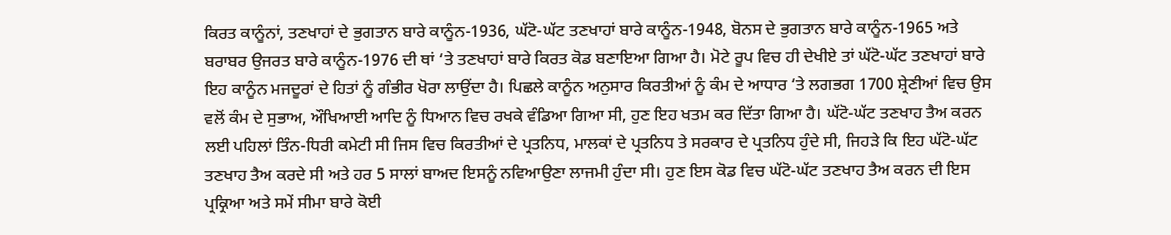ਕਿਰਤ ਕਾਨੂੰਨਾਂ, ਤਣਖਾਹਾਂ ਦੇ ਭੁਗਤਾਨ ਬਾਰੇ ਕਾਨੂੰਨ-1936, ਘੱਟੋ-ਘੱਟ ਤਣਖਾਹਾਂ ਬਾਰੇ ਕਾਨੂੰਨ-1948, ਬੋਨਸ ਦੇ ਭੁਗਤਾਨ ਬਾਰੇ ਕਾਨੂੰਨ-1965 ਅਤੇ ਬਰਾਬਰ ਉਜਰਤ ਬਾਰੇ ਕਾਨੂੰਨ-1976 ਦੀ ਥਾਂ ‘ਤੇ ਤਣਖਾਹਾਂ ਬਾਰੇ ਕਿਰਤ ਕੋਡ ਬਣਾਇਆ ਗਿਆ ਹੈ। ਮੋਟੇ ਰੂਪ ਵਿਚ ਹੀ ਦੇਖੀਏ ਤਾਂ ਘੱਟੋ-ਘੱਟ ਤਣਖਾਹਾਂ ਬਾਰੇ ਇਹ ਕਾਨੂੰਨ ਮਜਦੂਰਾਂ ਦੇ ਹਿਤਾਂ ਨੂੰ ਗੰਭੀਰ ਖੋਰਾ ਲਾਉਂਦਾ ਹੈ। ਪਿਛਲੇ ਕਾਨੂੰਨ ਅਨੁਸਾਰ ਕਿਰਤੀਆਂ ਨੂੰ ਕੰਮ ਦੇ ਆਧਾਰ ‘ਤੇ ਲਗਭਗ 1700 ਸ਼੍ਰੇਣੀਆਂ ਵਿਚ ਉਸ ਵਲੋਂ ਕੰਮ ਦੇ ਸੁਭਾਅ, ਔਖਿਆਈ ਆਦਿ ਨੂੰ ਧਿਆਨ ਵਿਚ ਰਖਕੇ ਵੰਡਿਆ ਗਿਆ ਸੀ, ਹੁਣ ਇਹ ਖਤਮ ਕਰ ਦਿੱਤਾ ਗਿਆ ਹੈ। ਘੱਟੋ-ਘੱਟ ਤਣਖਾਹ ਤੈਅ ਕਰਨ ਲਈ ਪਹਿਲਾਂ ਤਿੰਨ-ਧਿਰੀ ਕਮੇਟੀ ਸੀ ਜਿਸ ਵਿਚ ਕਿਰਤੀਆਂ ਦੇ ਪ੍ਰਤਨਿਧ, ਮਾਲਕਾਂ ਦੇ ਪ੍ਰਤਨਿਧ ਤੇ ਸਰਕਾਰ ਦੇ ਪ੍ਰਤਨਿਧ ਹੁੰਦੇ ਸੀ, ਜਿਹੜੇ ਕਿ ਇਹ ਘੱਟੋ-ਘੱਟ ਤਣਖਾਹ ਤੈਅ ਕਰਦੇ ਸੀ ਅਤੇ ਹਰ 5 ਸਾਲਾਂ ਬਾਅਦ ਇਸਨੂੰ ਨਵਿਆਉਣਾ ਲਾਜਮੀ ਹੁੰਦਾ ਸੀ। ਹੁਣ ਇਸ ਕੋਡ ਵਿਚ ਘੱਟੋ-ਘੱਟ ਤਣਖਾਹ ਤੈਅ ਕਰਨ ਦੀ ਇਸ ਪ੍ਰਕ੍ਰਿਆ ਅਤੇ ਸਮੇਂ ਸੀਮਾ ਬਾਰੇ ਕੋਈ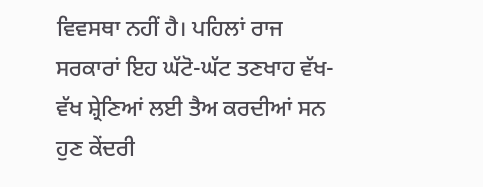ਵਿਵਸਥਾ ਨਹੀਂ ਹੈ। ਪਹਿਲਾਂ ਰਾਜ ਸਰਕਾਰਾਂ ਇਹ ਘੱਟੋ-ਘੱਟ ਤਣਖਾਹ ਵੱਖ-ਵੱਖ ਸ਼੍ਰੇਣਿਆਂ ਲਈ ਤੈਅ ਕਰਦੀਆਂ ਸਨ ਹੁਣ ਕੇਂਦਰੀ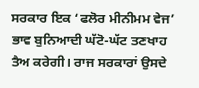ਸਰਕਾਰ ਇਕ ‘ਫਲੋਰ ਮੀਨੀਮਮ ਵੇਜ’ ਭਾਵ ਬੁਨਿਆਦੀ ਘੱਟੋ-ਘੱਟ ਤਣਖਾਹ ਤੈਅ ਕਰੇਗੀ। ਰਾਜ ਸਰਕਾਰਾਂ ਉਸਦੇ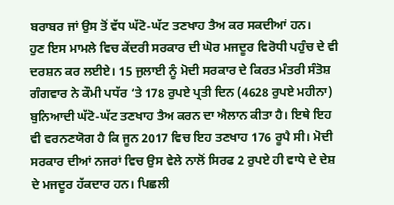ਬਰਾਬਰ ਜਾਂ ਉਸ ਤੋਂ ਵੱਧ ਘੱਟੋ-ਘੱਟ ਤਣਖਾਹ ਤੈਅ ਕਰ ਸਕਦੀਆਂ ਹਨ।
ਹੁਣ ਇਸ ਮਾਮਲੇ ਵਿਚ ਕੇਂਦਰੀ ਸਰਕਾਰ ਦੀ ਘੋਰ ਮਜਦੂਰ ਵਿਰੋਧੀ ਪਹੁੰਚ ਦੇ ਵੀ ਦਰਸ਼ਨ ਕਰ ਲਈਏ। 15 ਜੁਲਾਈ ਨੂੰ ਮੋਦੀ ਸਰਕਾਰ ਦੇ ਕਿਰਤ ਮੰਤਰੀ ਸੰਤੋਸ਼ ਗੰਗਵਾਰ ਨੇ ਕੌਮੀ ਪਧੱਰ ‘ਤੇ 178 ਰੁਪਏ ਪ੍ਰਤੀ ਦਿਨ (4628 ਰੁਪਏ ਮਹੀਨਾ) ਬੁਨਿਆਦੀ ਘੱਟੋ-ਘੱਟ ਤਣਖਾਹ ਤੈਅ ਕਰਨ ਦਾ ਐਲਾਨ ਕੀਤਾ ਹੈ। ਇਥੇ ਇਹ ਵੀ ਵਰਨਣਯੋਗ ਹੈ ਕਿ ਜੂਨ 2017 ਵਿਚ ਇਹ ਤਣਖਾਹ 176 ਰੂਪੈ ਸੀ। ਮੋਦੀ ਸਰਕਾਰ ਦੀਆਂ ਨਜਰਾਂ ਵਿਚ ਉਸ ਵੇਲੇ ਨਾਲੋਂ ਸਿਰਫ 2 ਰੁਪਏ ਹੀ ਵਾਧੇ ਦੇ ਦੇਸ਼ ਦੇ ਮਜਦੂਰ ਹੱਕਦਾਰ ਹਨ। ਪਿਛਲੀ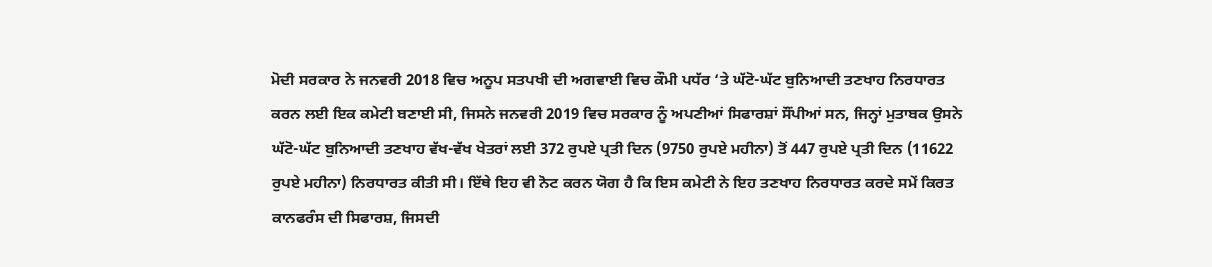ਮੋਦੀ ਸਰਕਾਰ ਨੇ ਜਨਵਰੀ 2018 ਵਿਚ ਅਨੂਪ ਸਤਪਖੀ ਦੀ ਅਗਵਾਈ ਵਿਚ ਕੌਮੀ ਪਧੱਰ ‘ਤੇ ਘੱਟੋ-ਘੱਟ ਬੁਨਿਆਦੀ ਤਣਖਾਹ ਨਿਰਧਾਰਤ ਕਰਨ ਲਈ ਇਕ ਕਮੇਟੀ ਬਣਾਈ ਸੀ, ਜਿਸਨੇ ਜਨਵਰੀ 2019 ਵਿਚ ਸਰਕਾਰ ਨੂੰ ਅਪਣੀਆਂ ਸਿਫਾਰਸ਼ਾਂ ਸੌਂਪੀਆਂ ਸਨ, ਜਿਨ੍ਹਾਂ ਮੁਤਾਬਕ ਉਸਨੇ ਘੱਟੋ-ਘੱਟ ਬੁਨਿਆਦੀ ਤਣਖਾਹ ਵੱਖ-ਵੱਖ ਖੇਤਰਾਂ ਲਈ 372 ਰੁਪਏ ਪ੍ਰਤੀ ਦਿਨ (9750 ਰੁਪਏ ਮਹੀਨਾ) ਤੋਂ 447 ਰੁਪਏ ਪ੍ਰਤੀ ਦਿਨ (11622 ਰੁਪਏ ਮਹੀਨਾ) ਨਿਰਧਾਰਤ ਕੀਤੀ ਸੀ। ਇੱਥੇ ਇਹ ਵੀ ਨੋਟ ਕਰਨ ਯੋਗ ਹੈ ਕਿ ਇਸ ਕਮੇਟੀ ਨੇ ਇਹ ਤਣਖਾਹ ਨਿਰਧਾਰਤ ਕਰਦੇ ਸਮੇਂ ਕਿਰਤ ਕਾਨਫਰੰਸ ਦੀ ਸਿਫਾਰਸ਼, ਜਿਸਦੀ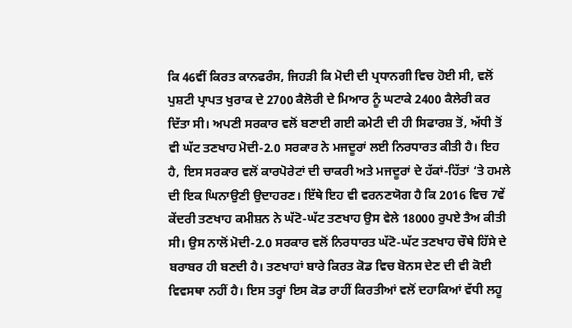ਕਿ 46ਵੀਂ ਕਿਰਤ ਕਾਨਫਰੰਸ, ਜਿਹੜੀ ਕਿ ਮੋਦੀ ਦੀ ਪ੍ਰਧਾਨਗੀ ਵਿਚ ਹੋਈ ਸੀ, ਵਲੋਂ ਪੁਸ਼ਟੀ ਪ੍ਰਾਪਤ ਖੁਰਾਕ ਦੇ 2700 ਕੈਲੋਰੀ ਦੇ ਮਿਆਰ ਨੂੰ ਘਟਾਕੇ 2400 ਕੈਲੇਰੀ ਕਰ ਦਿੱਤਾ ਸੀ। ਅਪਣੀ ਸਰਕਾਰ ਵਲੋਂ ਬਣਾਈ ਗਈ ਕਮੇਟੀ ਦੀ ਹੀ ਸਿਫਾਰਸ਼ ਤੋਂ, ਅੱਧੀ ਤੋਂ ਵੀ ਘੱਟ ਤਣਖਾਹ ਮੋਦੀ-2.0 ਸਰਕਾਰ ਨੇ ਮਜਦੂਰਾਂ ਲਈ ਨਿਰਧਾਰਤ ਕੀਤੀ ਹੈ। ਇਹ ਹੈ, ਇਸ ਸਰਕਾਰ ਵਲੋਂ ਕਾਰਪੋਰੇਟਾਂ ਦੀ ਚਾਕਰੀ ਅਤੇ ਮਜਦੂਰਾਂ ਦੇ ਹੱਕਾਂ-ਹਿੱਤਾਂ ‘ਤੇ ਹਮਲੇ ਦੀ ਇਕ ਘਿਨਾਉਣੀ ਉਦਾਹਰਣ। ਇੱਥੇ ਇਹ ਵੀ ਵਰਨਣਯੋਗ ਹੈ ਕਿ 2016 ਵਿਚ 7ਵੇਂ ਕੇਂਦਰੀ ਤਣਖਾਹ ਕਮੀਸ਼ਨ ਨੇ ਘੱਟੋ-ਘੱਟ ਤਣਖਾਹ ਉਸ ਵੇਲੇ 18000 ਰੁਪਏ ਤੈਅ ਕੀਤੀ ਸੀ। ਉਸ ਨਾਲੋਂ ਮੋਦੀ-2.0 ਸਰਕਾਰ ਵਲੋਂ ਨਿਰਧਾਰਤ ਘੱਟੋ-ਘੱਟ ਤਣਖਾਹ ਚੌਥੇ ਹਿੱਸੇ ਦੇ ਬਰਾਬਰ ਹੀ ਬਣਦੀ ਹੈ। ਤਣਖਾਹਾਂ ਬਾਰੇ ਕਿਰਤ ਕੋਡ ਵਿਚ ਬੋਨਸ ਦੇਣ ਦੀ ਵੀ ਕੋਈ ਵਿਵਸਥਾ ਨਹੀਂ ਹੈ। ਇਸ ਤਰ੍ਹਾਂ ਇਸ ਕੋਡ ਰਾਹੀਂ ਕਿਰਤੀਆਂ ਵਲੋਂ ਦਹਾਕਿਆਂ ਵੱਧੀ ਲਹੂ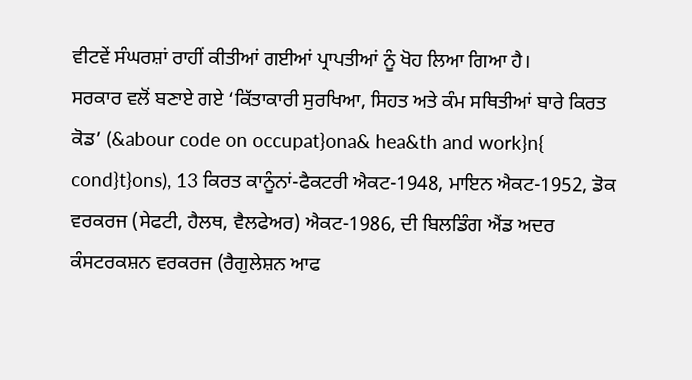ਵੀਟਵੇਂ ਸੰਘਰਸ਼ਾਂ ਰਾਹੀਂ ਕੀਤੀਆਂ ਗਈਆਂ ਪ੍ਰਾਪਤੀਆਂ ਨੂੰ ਖੋਹ ਲਿਆ ਗਿਆ ਹੈ।
ਸਰਕਾਰ ਵਲੋਂ ਬਣਾਏ ਗਏ ‘ਕਿੱਤਾਕਾਰੀ ਸੁਰਖਿਆ, ਸਿਹਤ ਅਤੇ ਕੰਮ ਸਥਿਤੀਆਂ ਬਾਰੇ ਕਿਰਤ ਕੋਡ’ (&abour code on occupat}ona& hea&th and work}n{ cond}t}ons), 13 ਕਿਰਤ ਕਾਨੂੰਨਾਂ-ਫੈਕਟਰੀ ਐਕਟ-1948, ਮਾਇਨ ਐਕਟ-1952, ਡੋਕ ਵਰਕਰਜ (ਸੇਫਟੀ, ਹੈਲਥ, ਵੈਲਫੇਅਰ) ਐਕਟ-1986, ਦੀ ਬਿਲਡਿੰਗ ਐਂਡ ਅਦਰ ਕੰਸਟਰਕਸ਼ਨ ਵਰਕਰਜ (ਰੈਗੁਲੇਸ਼ਨ ਆਫ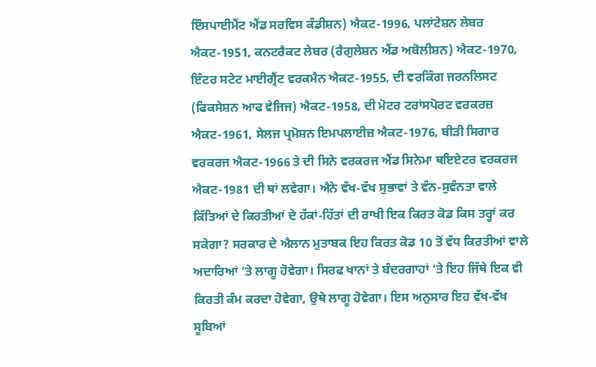ਇੰਸਪਾਈਮੈਂਟ ਐਂਡ ਸਰਵਿਸ ਕੰਡੀਸ਼ਨ) ਐਕਟ-1996, ਪਲਾਂਟੇਸ਼ਨ ਲੇਬਰ ਐਕਟ-1951, ਕਨਟਰੈਕਟ ਲੇਬਰ (ਰੈਗੁਲੇਸ਼ਨ ਐਂਡ ਅਬੋਲੀਸ਼ਨ) ਐਕਟ-1970, ਇੰਟਰ ਸਟੇਟ ਮਾਈਗ੍ਰੈਂਟ ਵਰਕਮੈਨ ਐਕਟ-1955, ਦੀ ਵਰਕਿੰਗ ਜਰਨਲਿਸਟ (ਫਿਕਸੇਸ਼ਨ ਆਫ ਵੇਜਿਜ) ਐਕਟ-1958, ਦੀ ਮੋਟਰ ਟਰਾਂਸਪੋਰਟ ਵਰਕਰਜ਼ ਐਕਟ-1961, ਸੇਲਜ ਪ੍ਰਮੋਸ਼ਨ ਇਮਪਲਾਈਜ਼ ਐਕਟ-1976, ਬੀੜੀ ਸਿਗਾਰ ਵਰਕਰਜ ਐਕਟ-1966 ਤੇ ਦੀ ਸਿਨੇ ਵਰਕਰਜ ਐਂਡ ਸਿਨੇਮਾ ਥਇਏਟਰ ਵਰਕਰਜ ਐਕਟ-1981 ਦੀ ਥਾਂ ਲਵੇਗਾ। ਐਨੇ ਵੱਖ-ਵੱਖ ਸੁਭਾਵਾਂ ਤੇ ਵੰਨ-ਸੁਵੰਨਤਾ ਵਾਲੇ ਕਿੱਤਿਆਂ ਦੇ ਕਿਰਤੀਆਂ ਦੇ ਹੱਕਾਂ-ਹਿੱਤਾਂ ਦੀ ਰਾਖੀ ਇਕ ਕਿਰਤ ਕੋਡ ਕਿਸ ਤਰ੍ਹਾਂ ਕਰ ਸਕੇਗਾ? ਸਰਕਾਰ ਦੇ ਐਲਾਨ ਮੁਤਾਬਕ ਇਹ ਕਿਰਤ ਕੋਡ 10 ਤੋਂ ਵੱਧ ਕਿਰਤੀਆਂ ਵਾਲੇ ਅਦਾਰਿਆਂ ‘ਤੇ ਲਾਗੂ ਹੋਵੇਗਾ। ਸਿਰਫ ਖਾਨਾਂ ਤੇ ਬੰਦਰਗਾਹਾਂ ‘ਤੇ ਇਹ ਜਿੱਥੇ ਇਕ ਵੀ ਕਿਰਤੀ ਕੰਮ ਕਰਦਾ ਹੋਵੇਗਾ, ਉਥੇ ਲਾਗੂ ਹੋਵੇਗਾ। ਇਸ ਅਨੁਸਾਰ ਇਹ ਵੱਖ-ਵੱਖ ਸੂਬਿਆਂ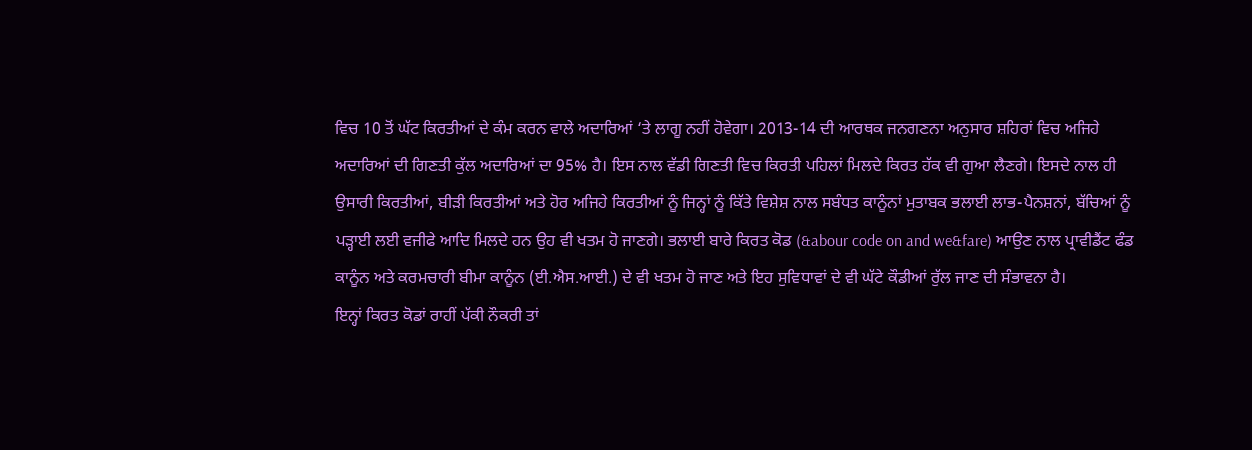ਵਿਚ 10 ਤੋਂ ਘੱਟ ਕਿਰਤੀਆਂ ਦੇ ਕੰਮ ਕਰਨ ਵਾਲੇ ਅਦਾਰਿਆਂ ‘ਤੇ ਲਾਗੂ ਨਹੀਂ ਹੋਵੇਗਾ। 2013-14 ਦੀ ਆਰਥਕ ਜਨਗਣਨਾ ਅਨੁਸਾਰ ਸ਼ਹਿਰਾਂ ਵਿਚ ਅਜਿਹੇ ਅਦਾਰਿਆਂ ਦੀ ਗਿਣਤੀ ਕੁੱਲ ਅਦਾਰਿਆਂ ਦਾ 95% ਹੈ। ਇਸ ਨਾਲ ਵੱਡੀ ਗਿਣਤੀ ਵਿਚ ਕਿਰਤੀ ਪਹਿਲਾਂ ਮਿਲਦੇ ਕਿਰਤ ਹੱਕ ਵੀ ਗੁਆ ਲੈਣਗੇ। ਇਸਦੇ ਨਾਲ ਹੀ ਉਸਾਰੀ ਕਿਰਤੀਆਂ, ਬੀੜੀ ਕਿਰਤੀਆਂ ਅਤੇ ਹੋਰ ਅਜਿਹੇ ਕਿਰਤੀਆਂ ਨੂੰ ਜਿਨ੍ਹਾਂ ਨੂੰ ਕਿੱਤੇ ਵਿਸ਼ੇਸ਼ ਨਾਲ ਸਬੰਧਤ ਕਾਨੂੰਨਾਂ ਮੁਤਾਬਕ ਭਲਾਈ ਲਾਭ-ਪੈਨਸ਼ਨਾਂ, ਬੱਚਿਆਂ ਨੂੰ ਪੜ੍ਹਾਈ ਲਈ ਵਜੀਫੇ ਆਦਿ ਮਿਲਦੇ ਹਨ ਉਹ ਵੀ ਖਤਮ ਹੋ ਜਾਣਗੇ। ਭਲਾਈ ਬਾਰੇ ਕਿਰਤ ਕੋਡ (&abour code on and we&fare) ਆਉਣ ਨਾਲ ਪ੍ਰਾਵੀਡੈਂਟ ਫੰਡ ਕਾਨੂੰਨ ਅਤੇ ਕਰਮਚਾਰੀ ਬੀਮਾ ਕਾਨੂੰਨ (ਈ.ਐਸ.ਆਈ.) ਦੇ ਵੀ ਖਤਮ ਹੋ ਜਾਣ ਅਤੇ ਇਹ ਸੁਵਿਧਾਵਾਂ ਦੇ ਵੀ ਘੱਟੇ ਕੌਡੀਆਂ ਰੁੱਲ ਜਾਣ ਦੀ ਸੰਭਾਵਨਾ ਹੈ।
ਇਨ੍ਹਾਂ ਕਿਰਤ ਕੋਡਾਂ ਰਾਹੀਂ ਪੱਕੀ ਨੌਕਰੀ ਤਾਂ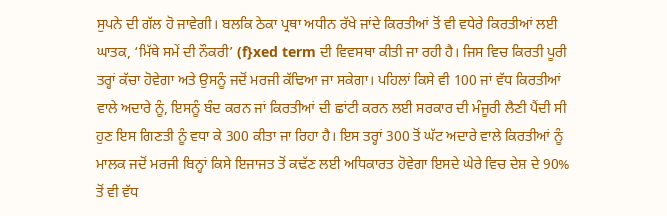ਸੁਪਨੇ ਦੀ ਗੱਲ ਹੋ ਜਾਵੇਗੀ। ਬਲਕਿ ਠੇਕਾ ਪ੍ਰਥਾ ਅਧੀਨ ਰੱਖੇ ਜਾਂਦੇ ਕਿਰਤੀਆਂ ਤੋਂ ਵੀ ਵਧੇਰੇ ਕਿਰਤੀਆਂ ਲਈ ਘਾਤਕ, ‘ਮਿੱਥੇ ਸਮੇਂ ਦੀ ਨੌਕਰੀ’ (f}xed term ਦੀ ਵਿਵਸਥਾ ਕੀਤੀ ਜਾ ਰਹੀ ਹੈ। ਜਿਸ ਵਿਚ ਕਿਰਤੀ ਪੂਰੀ ਤਰ੍ਹਾਂ ਕੱਚਾ ਹੋਵੇਗਾ ਅਤੇ ਉਸਨੂੰ ਜਦੋਂ ਮਰਜੀ ਕੱਢਿਆ ਜਾ ਸਕੇਗਾ। ਪਹਿਲਾਂ ਕਿਸੇ ਵੀ 100 ਜਾਂ ਵੱਧ ਕਿਰਤੀਆਂ ਵਾਲੇ ਅਦਾਰੇ ਨੂੰ, ਇਸਨੂੰ ਬੰਦ ਕਰਨ ਜਾਂ ਕਿਰਤੀਆਂ ਦੀ ਛਾਂਟੀ ਕਰਨ ਲਈ ਸਰਕਾਰ ਦੀ ਮੰਜੂਰੀ ਲੈਣੀ ਪੈਂਦੀ ਸੀ ਹੁਣ ਇਸ ਗਿਣਤੀ ਨੂੰ ਵਧਾ ਕੇ 300 ਕੀਤਾ ਜਾ ਰਿਹਾ ਹੈ। ਇਸ ਤਰ੍ਹਾਂ 300 ਤੋਂ ਘੱਟ ਅਦਾਰੇ ਵਾਲੇ ਕਿਰਤੀਆਂ ਨੂੰ ਮਾਲਕ ਜਦੋਂ ਮਰਜੀ ਬਿਨ੍ਹਾਂ ਕਿਸੇ ਇਜਾਜਤ ਤੋਂ ਕਢੱਣ ਲਈ ਅਧਿਕਾਰਤ ਹੋਵੇਗਾ ਇਸਦੇ ਘੇਰੇ ਵਿਚ ਦੇਸ਼ ਦੇ 90% ਤੋਂ ਵੀ ਵੱਧ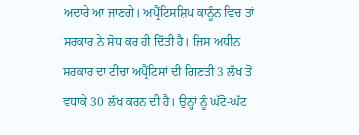ਅਦਾਰੇ ਆ ਜਾਣਗੇ। ਅਪ੍ਰੈਂਟਿਸਸ਼ਿਪ ਕਾਨੂੰਨ ਵਿਚ ਤਾਂ ਸਰਕਾਰ ਨੇ ਸੋਧ ਕਰ ਹੀ ਦਿੱਤੀ ਹੈ। ਜਿਸ ਅਧੀਨ ਸਰਕਾਰ ਦਾ ਟੀਚਾ ਅਪ੍ਰੈਂਟਿਸਾਂ ਦੀ ਗਿਣਤੀ 3 ਲੱਖ ਤੋਂ ਵਧਾਕੇ 30 ਲੱਖ ਕਰਨ ਦੀ ਹੈ। ਉਨ੍ਹਾਂ ਨੂੰ ਘੱਟੋ-ਘੱਟ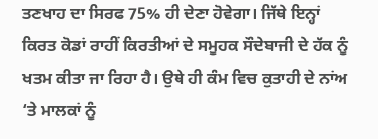ਤਣਖਾਹ ਦਾ ਸਿਰਫ 75% ਹੀ ਦੇਣਾ ਹੋਵੇਗਾ। ਜਿੱਥੇ ਇਨ੍ਹਾਂ ਕਿਰਤ ਕੋਡਾਂ ਰਾਹੀਂ ਕਿਰਤੀਆਂ ਦੇ ਸਮੂਹਕ ਸੌਦੇਬਾਜੀ ਦੇ ਹੱਕ ਨੂੰ ਖਤਮ ਕੀਤਾ ਜਾ ਰਿਹਾ ਹੈ। ਉਥੇ ਹੀ ਕੰਮ ਵਿਚ ਕੁਤਾਹੀ ਦੇ ਨਾਂਅ ‘ਤੇ ਮਾਲਕਾਂ ਨੂੰ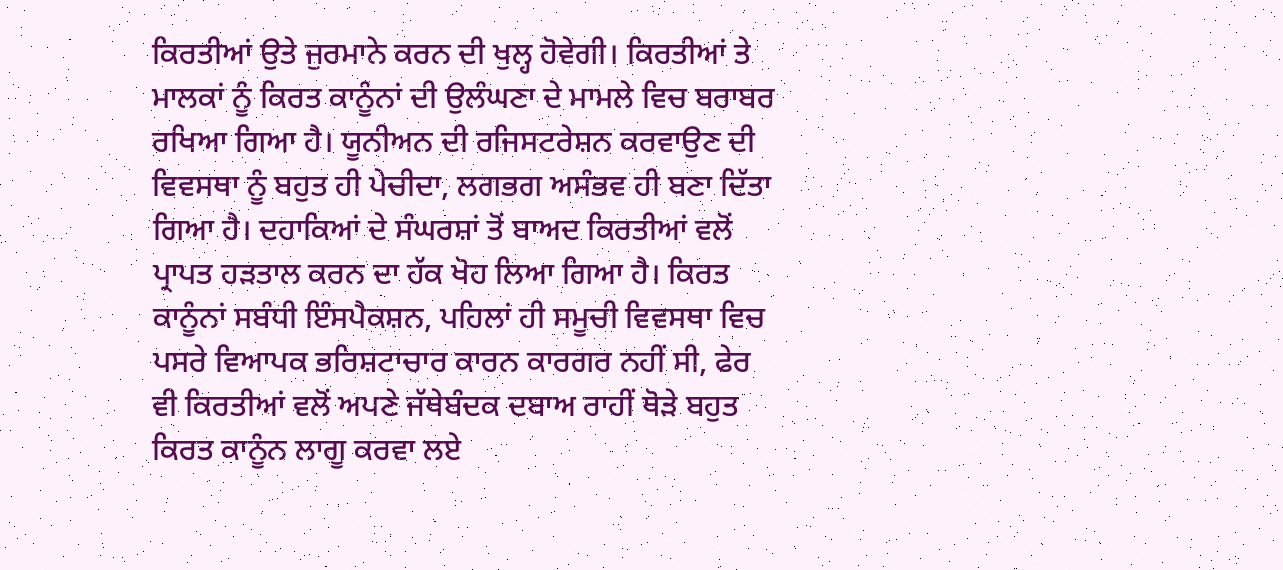ਕਿਰਤੀਆਂ ਉਤੇ ਜੁਰਮਾਨੇ ਕਰਨ ਦੀ ਖੁਲ੍ਹ ਹੋਵੇਗੀ। ਕਿਰਤੀਆਂ ਤੇ ਮਾਲਕਾਂ ਨੂੰ ਕਿਰਤ ਕਾਨੂੰਨਾਂ ਦੀ ਉਲੰਘਣਾ ਦੇ ਮਾਮਲੇ ਵਿਚ ਬਰਾਬਰ ਰਖਿਆ ਗਿਆ ਹੈ। ਯੂਨੀਅਨ ਦੀ ਰਜਿਸਟਰੇਸ਼ਨ ਕਰਵਾਉਣ ਦੀ ਵਿਵਸਥਾ ਨੂੰ ਬਹੁਤ ਹੀ ਪੇਚੀਦਾ, ਲਗਭਗ ਅਸੰਭਵ ਹੀ ਬਣਾ ਦਿੱਤਾ ਗਿਆ ਹੈ। ਦਹਾਕਿਆਂ ਦੇ ਸੰਘਰਸ਼ਾਂ ਤੋਂ ਬਾਅਦ ਕਿਰਤੀਆਂ ਵਲੋਂ ਪ੍ਰਾਪਤ ਹੜਤਾਲ ਕਰਨ ਦਾ ਹੱਕ ਖੋਹ ਲਿਆ ਗਿਆ ਹੈ। ਕਿਰਤ ਕਾਨੂੰਨਾਂ ਸਬੰਧੀ ਇੰਸਪੈਕਸ਼ਨ, ਪਹਿਲਾਂ ਹੀ ਸਮੂਚੀ ਵਿਵਸਥਾ ਵਿਚ ਪਸਰੇ ਵਿਆਪਕ ਭਰਿਸ਼ਟਾਚਾਰ ਕਾਰਨ ਕਾਰਗਰ ਨਹੀਂ ਸੀ, ਫੇਰ ਵੀ ਕਿਰਤੀਆਂ ਵਲੋਂ ਅਪਣੇ ਜੱਥੇਬੰਦਕ ਦਬਾਅ ਰਾਹੀਂ ਥੋੜੇ ਬਹੁਤ ਕਿਰਤ ਕਾਨੂੰਨ ਲਾਗੂ ਕਰਵਾ ਲਏ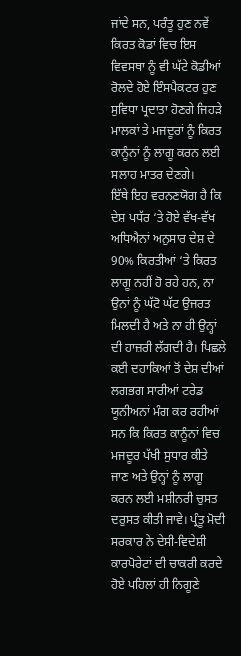ਜਾਂਦੇ ਸਨ, ਪਰੰਤੂ ਹੁਣ ਨਵੇਂ ਕਿਰਤ ਕੋਡਾਂ ਵਿਚ ਇਸ ਵਿਵਸਥਾ ਨੂੰ ਵੀ ਘੱਟੇ ਕੋਡੀਆਂ ਰੋਲਦੇ ਹੋਏ ਇੰਸਪੈਕਟਰ ਹੁਣ ਸੁਵਿਧਾ ਪ੍ਰਦਾਤਾ ਹੋਣਗੇ ਜਿਹੜੇ ਮਾਲਕਾਂ ਤੇ ਮਜਦੂਰਾਂ ਨੂੰ ਕਿਰਤ ਕਾਨੂੰਨਾਂ ਨੂੰ ਲਾਗੂ ਕਰਨ ਲਈ ਸਲਾਹ ਮਾਤਰ ਦੇਣਗੇ।
ਇੱਥੇ ਇਹ ਵਰਨਣਯੋਗ ਹੈ ਕਿ ਦੇਸ਼ ਪਧੱਰ ‘ਤੇ ਹੋਏ ਵੱਖ-ਵੱਖ ਅਧਿਐਨਾਂ ਅਨੁਸਾਰ ਦੇਸ਼ ਦੇ 90% ਕਿਰਤੀਆਂ ‘ਤੇ ਕਿਰਤ ਲਾਗੂ ਨਹੀਂ ਹੋ ਰਹੇ ਹਨ, ਨਾ ਉਨਾਂ ਨੂੰ ਘੱਟੋ ਘੱਟ ਉਜਰਤ ਮਿਲਦੀ ਹੈ ਅਤੇ ਨਾ ਹੀ ਉਨ੍ਹਾਂ ਦੀ ਹਾਜ਼ਰੀ ਲੱਗਦੀ ਹੈ। ਪਿਛਲੇ ਕਈ ਦਹਾਕਿਆਂ ਤੋਂ ਦੇਸ਼ ਦੀਆਂ ਲਗਭਗ ਸਾਰੀਆਂ ਟਰੇਡ ਯੂਨੀਅਨਾਂ ਮੰਗ ਕਰ ਰਹੀਆਂ ਸਨ ਕਿ ਕਿਰਤ ਕਾਨੂੰਨਾਂ ਵਿਚ ਮਜਦੂਰ ਪੱਖੀ ਸੁਧਾਰ ਕੀਤੇ ਜਾਣ ਅਤੇ ਉਨ੍ਹਾਂ ਨੂੰ ਲਾਗੂ ਕਰਨ ਲਈ ਮਸ਼ੀਨਰੀ ਚੁਸਤ ਦਰੁਸਤ ਕੀਤੀ ਜਾਵੇ। ਪ੍ਰੰਤੂ ਮੋਦੀ ਸਰਕਾਰ ਨੇ ਦੇਸੀ-ਵਿਦੇਸ਼ੀ ਕਾਰਪੋਰੇਟਾਂ ਦੀ ਚਾਕਰੀ ਕਰਦੇ ਹੋਏ ਪਹਿਲਾਂ ਹੀ ਨਿਗੂਣੇ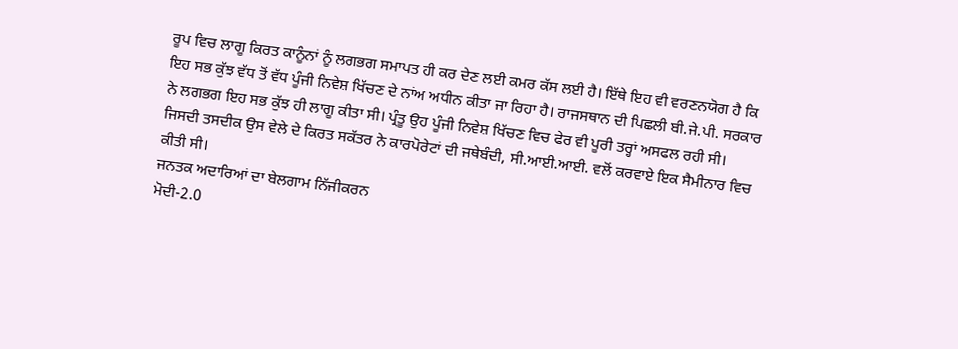ਰੂਪ ਵਿਚ ਲਾਗੂ ਕਿਰਤ ਕਾਨੂੰਨਾਂ ਨੂੰ ਲਗਭਗ ਸਮਾਪਤ ਹੀ ਕਰ ਦੇਣ ਲਈ ਕਮਰ ਕੱਸ ਲਈ ਹੈ। ਇੱਥੇ ਇਹ ਵੀ ਵਰਣਨਯੋਗ ਹੈ ਕਿ ਇਹ ਸਭ ਕੁੱਝ ਵੱਧ ਤੋਂ ਵੱਧ ਪੂੰਜੀ ਨਿਵੇਸ਼ ਖਿੱਚਣ ਦੇ ਨਾਂਅ ਅਧੀਨ ਕੀਤਾ ਜਾ ਰਿਹਾ ਹੈ। ਰਾਜਸਥਾਨ ਦੀ ਪਿਛਲੀ ਬੀ.ਜੇ.ਪੀ. ਸਰਕਾਰ ਨੇ ਲਗਭਗ ਇਹ ਸਭ ਕੁੱਝ ਹੀ ਲਾਗੂ ਕੀਤਾ ਸੀ। ਪ੍ਰੰਤੂ ਉਹ ਪੂੰਜੀ ਨਿਵੇਸ਼ ਖਿੱਚਣ ਵਿਚ ਫੇਰ ਵੀ ਪੂਰੀ ਤਰ੍ਹਾਂ ਅਸਫਲ ਰਹੀ ਸੀ। ਜਿਸਦੀ ਤਸਦੀਕ ਉਸ ਵੇਲੇ ਦੇ ਕਿਰਤ ਸਕੱਤਰ ਨੇ ਕਾਰਪੋਰੇਟਾਂ ਦੀ ਜਥੇਬੰਦੀ, ਸੀ.ਆਈ.ਆਈ. ਵਲੋਂ ਕਰਵਾਏ ਇਕ ਸੈਮੀਨਾਰ ਵਿਚ ਕੀਤੀ ਸੀ।
ਜਨਤਕ ਅਦਾਰਿਆਂ ਦਾ ਬੇਲਗਾਮ ਨਿੱਜੀਕਰਨ
ਮੋਦੀ-2.0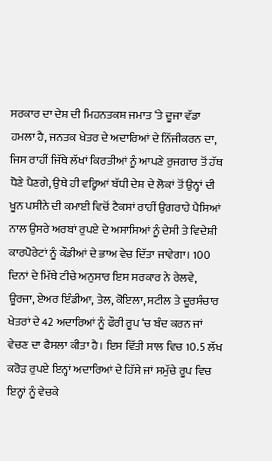ਸਰਕਾਰ ਦਾ ਦੇਸ਼ ਦੀ ਮਿਹਨਤਕਸ਼ ਜਮਾਤ ‘ਤੇ ਦੂਜਾ ਵੱਡਾ ਹਮਲਾ ਹੈ, ਜਨਤਕ ਖੇਤਰ ਦੇ ਅਦਾਰਿਆਂ ਦੇ ਨਿੱਜੀਕਰਨ ਦਾ, ਜਿਸ ਰਾਹੀਂ ਜਿੱਥੇ ਲੱਖਾਂ ਕਿਰਤੀਆਂ ਨੂੰ ਆਪਣੇ ਰੁਜਗਾਰ ਤੋਂ ਹੱਥ ਧੋਣੇ ਪੈਣਗੇ, ਉਥੇ ਹੀ ਵਰ੍ਹਿਆਂ ਬੱਧੀ ਦੇਸ਼ ਦੇ ਲੋਕਾਂ ਤੋਂ ਉਨ੍ਹਾਂ ਦੀ ਖੂਨ ਪਸੀਨੇ ਦੀ ਕਮਾਈ ਵਿਚੋਂ ਟੈਕਸਾਂ ਰਾਹੀਂ ਉਗਰਾਹੇ ਪੈਸਿਆਂ ਨਾਲ ਉਸਰੇ ਅਰਬਾਂ ਰੁਪਏ ਦੇ ਅਸਾਸਿਆਂ ਨੂੰ ਦੇਸੀ ਤੇ ਵਿਦੇਸ਼ੀ ਕਾਰਪੋਰੇਟਾਂ ਨੂੰ ਕੌਡੀਆਂ ਦੇ ਭਾਅ ਵੇਚ ਦਿੱਤਾ ਜਾਵੇਗਾ। 100 ਦਿਨਾਂ ਦੇ ਮਿੱਥੇ ਟੀਚੇ ਅਨੁਸਾਰ ਇਸ ਸਰਕਾਰ ਨੇ ਰੇਲਵੇ, ਊਰਜਾ, ਏਅਰ ਇੰਡੀਆ, ਤੇਲ, ਕੋਇਲਾ, ਸਟੀਲ ਤੇ ਦੂਰਸੰਚਾਰ ਖੇਤਰਾਂ ਦੇ 42 ਅਦਾਰਿਆਂ ਨੂੰ ਫੌਰੀ ਰੂਪ ‘ਚ ਬੰਦ ਕਰਨ ਜਾਂ ਵੇਚਣ ਦਾ ਫੈਸਲਾ ਕੀਤਾ ਹੈ। ਇਸ ਵਿੱਤੀ ਸਾਲ ਵਿਚ 10.5 ਲੱਖ ਕਰੋੜ ਰੁਪਏ ਇਨ੍ਹਾਂ ਅਦਾਰਿਆਂ ਦੇ ਹਿੱਸੇ ਜਾਂ ਸਮੁੱਚੇ ਰੂਪ ਵਿਚ ਇਨ੍ਹਾਂ ਨੂੰ ਵੇਚਕੇ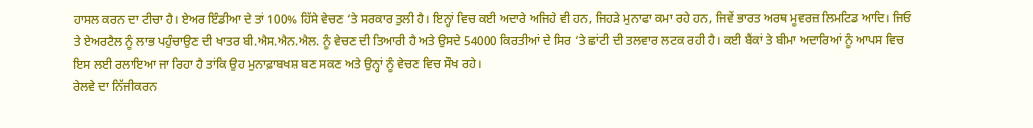ਹਾਸਲ ਕਰਨ ਦਾ ਟੀਚਾ ਹੈ। ਏਅਰ ਇੰਡੀਆ ਦੇ ਤਾਂ 100% ਹਿੱਸੇ ਵੇਚਣ ‘ਤੇ ਸਰਕਾਰ ਤੁਲੀ ਹੈ। ਇਨ੍ਹਾਂ ਵਿਚ ਕਈ ਅਦਾਰੇ ਅਜਿਹੇ ਵੀ ਹਨ, ਜਿਹੜੇ ਮੁਨਾਫਾ ਕਮਾ ਰਹੇ ਹਨ, ਜਿਵੇਂ ਭਾਰਤ ਅਰਥ ਮੂਵਰਜ਼ ਲਿਮਟਿਡ ਆਦਿ। ਜਿਓ ਤੇ ਏਅਰਟੈਲ ਨੂੰ ਲਾਭ ਪਹੁੰਚਾਉਣ ਦੀ ਖਾਤਰ ਬੀ.ਐਸ.ਐਨ.ਐਲ. ਨੂੰ ਵੇਚਣ ਦੀ ਤਿਆਰੀ ਹੈ ਅਤੇ ਉਸਦੇ 54000 ਕਿਰਤੀਆਂ ਦੇ ਸਿਰ ‘ਤੇ ਛਾਂਟੀ ਦੀ ਤਲਵਾਰ ਲਟਕ ਰਹੀ ਹੈ। ਕਈ ਬੈਂਕਾਂ ਤੇ ਬੀਮਾ ਅਦਾਰਿਆਂ ਨੂੰ ਆਪਸ ਵਿਚ ਇਸ ਲਈ ਰਲਾਇਆ ਜਾ ਰਿਹਾ ਹੈ ਤਾਂਕਿ ਉਹ ਮੁਨਾਫ਼ਾਬਖਸ਼ ਬਣ ਸਕਣ ਅਤੇ ਉਨ੍ਹਾਂ ਨੂੰ ਵੇਚਣ ਵਿਚ ਸੌਖ ਰਹੇ।
ਰੇਲਵੇ ਦਾ ਨਿੱਜੀਕਰਨ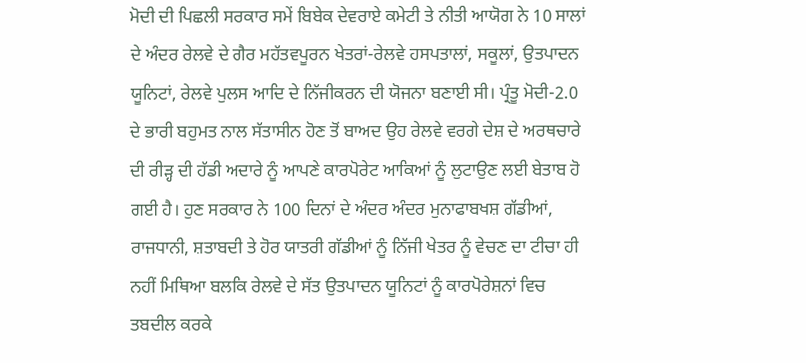ਮੋਦੀ ਦੀ ਪਿਛਲੀ ਸਰਕਾਰ ਸਮੇਂ ਬਿਬੇਕ ਦੇਵਰਾਏ ਕਮੇਟੀ ਤੇ ਨੀਤੀ ਆਯੋਗ ਨੇ 10 ਸਾਲਾਂ ਦੇ ਅੰਦਰ ਰੇਲਵੇ ਦੇ ਗੈਰ ਮਹੱਤਵਪੂਰਨ ਖੇਤਰਾਂ-ਰੇਲਵੇ ਹਸਪਤਾਲਾਂ, ਸਕੂਲਾਂ, ਉਤਪਾਦਨ ਯੂਨਿਟਾਂ, ਰੇਲਵੇ ਪੁਲਸ ਆਦਿ ਦੇ ਨਿੱਜੀਕਰਨ ਦੀ ਯੋਜਨਾ ਬਣਾਈ ਸੀ। ਪ੍ਰੰਤੂ ਮੋਦੀ-2.0 ਦੇ ਭਾਰੀ ਬਹੁਮਤ ਨਾਲ ਸੱਤਾਸੀਨ ਹੋਣ ਤੋਂ ਬਾਅਦ ਉਹ ਰੇਲਵੇ ਵਰਗੇ ਦੇਸ਼ ਦੇ ਅਰਥਚਾਰੇ ਦੀ ਰੀੜ੍ਹ ਦੀ ਹੱਡੀ ਅਦਾਰੇ ਨੂੰ ਆਪਣੇ ਕਾਰਪੋਰੇਟ ਆਕਿਆਂ ਨੂੰ ਲੁਟਾਉਣ ਲਈ ਬੇਤਾਬ ਹੋ ਗਈ ਹੈ। ਹੁਣ ਸਰਕਾਰ ਨੇ 100 ਦਿਨਾਂ ਦੇ ਅੰਦਰ ਅੰਦਰ ਮੁਨਾਫਾਬਖਸ਼ ਗੱਡੀਆਂ, ਰਾਜਧਾਨੀ, ਸ਼ਤਾਬਦੀ ਤੇ ਹੋਰ ਯਾਤਰੀ ਗੱਡੀਆਂ ਨੂੰ ਨਿੱਜੀ ਖੇਤਰ ਨੂੰ ਵੇਚਣ ਦਾ ਟੀਚਾ ਹੀ ਨਹੀਂ ਮਿਥਿਆ ਬਲਕਿ ਰੇਲਵੇ ਦੇ ਸੱਤ ਉਤਪਾਦਨ ਯੂਨਿਟਾਂ ਨੂੰ ਕਾਰਪੋਰੇਸ਼ਨਾਂ ਵਿਚ ਤਬਦੀਲ ਕਰਕੇ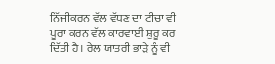ਨਿੱਜੀਕਰਨ ਵੱਲ ਵੱਧਣ ਦਾ ਟੀਚਾ ਵੀ ਪੂਰਾ ਕਰਨ ਵੱਲ ਕਾਰਵਾਈ ਸ਼ੁਰੂ ਕਰ ਦਿੱਤੀ ਹੈ। ਰੇਲ ਯਾਤਰੀ ਭਾੜੇ ਨੂੰ ਵੀ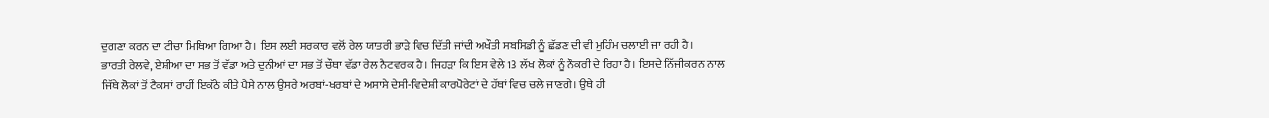ਦੁਗਣਾ ਕਰਨ ਦਾ ਟੀਚਾ ਮਿਥਿਆ ਗਿਆ ਹੈ। ਇਸ ਲਈ ਸਰਕਾਰ ਵਲੋਂ ਰੇਲ ਯਾਤਰੀ ਭਾੜੇ ਵਿਚ ਦਿੱਤੀ ਜਾਂਦੀ ਅਖੌਤੀ ਸਬਸਿਡੀ ਨੂੰ ਛੱਡਣ ਦੀ ਵੀ ਮੁਹਿੰਮ ਚਲਾਈ ਜਾ ਰਹੀ ਹੈ।
ਭਾਰਤੀ ਰੇਲਵੇ, ਏਸ਼ੀਆ ਦਾ ਸਭ ਤੋਂ ਵੱਡਾ ਅਤੇ ਦੁਨੀਆਂ ਦਾ ਸਭ ਤੋਂ ਚੌਥਾ ਵੱਡਾ ਰੇਲ ਨੈਟਵਰਕ ਹੈ। ਜਿਹੜਾ ਕਿ ਇਸ ਵੇਲੇ 13 ਲੱਖ ਲੋਕਾਂ ਨੂੰ ਨੌਕਰੀ ਦੇ ਰਿਹਾ ਹੈ। ਇਸਦੇ ਨਿੱਜੀਕਰਨ ਨਾਲ ਜਿੱਥੇ ਲੋਕਾਂ ਤੋਂ ਟੈਕਸਾਂ ਰਾਹੀਂ ਇਕੱਠੇ ਕੀਤੇ ਪੈਸੇ ਨਾਲ ਉਸਰੇ ਅਰਬਾਂ-ਖਰਬਾਂ ਦੇ ਅਸਾਸੇ ਦੇਸੀ-ਵਿਦੇਸ਼ੀ ਕਾਰਪੋਰੇਟਾਂ ਦੇ ਹੱਥਾਂ ਵਿਚ ਚਲੇ ਜਾਣਗੇ। ਉਥੇ ਹੀ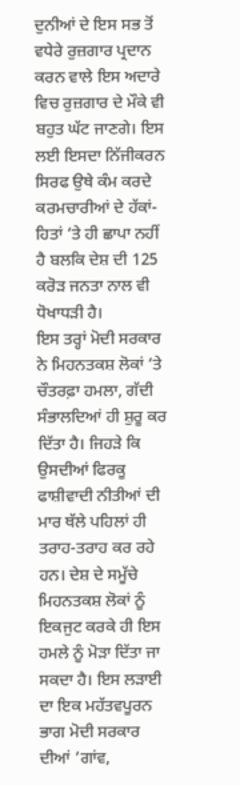ਦੁਨੀਆਂ ਦੇ ਇਸ ਸਭ ਤੋਂ ਵਧੇਰੇ ਰੁਜ਼ਗਾਰ ਪ੍ਰਦਾਨ ਕਰਨ ਵਾਲੇ ਇਸ ਅਦਾਰੇ ਵਿਚ ਰੁਜ਼ਗਾਰ ਦੇ ਮੌਕੇ ਵੀ ਬਹੁਤ ਘੱਟ ਜਾਣਗੇ। ਇਸ ਲਈ ਇਸਦਾ ਨਿੱਜੀਕਰਨ ਸਿਰਫ ਉਥੇ ਕੰਮ ਕਰਦੇ ਕਰਮਚਾਰੀਆਂ ਦੇ ਹੱਕਾਂ-ਹਿਤਾਂ ‘ਤੇ ਹੀ ਛਾਪਾ ਨਹੀਂ ਹੈ ਬਲਕਿ ਦੇਸ਼ ਦੀ 125 ਕਰੋੜ ਜਨਤਾ ਨਾਲ ਵੀ ਧੋਖਾਧੜੀ ਹੈ।
ਇਸ ਤਰ੍ਹਾਂ ਮੋਦੀ ਸਰਕਾਰ ਨੇ ਮਿਹਨਤਕਸ਼ ਲੋਕਾਂ ‘ਤੇ ਚੌਤਰਫ਼ਾ ਹਮਲਾ, ਗੱਦੀ ਸੰਭਾਲਦਿਆਂ ਹੀ ਸ਼ੁਰੂ ਕਰ ਦਿੱਤਾ ਹੈ। ਜਿਹੜੇ ਕਿ ਉਸਦੀਆਂ ਫਿਰਕੂ ਫਾਸ਼ੀਵਾਦੀ ਨੀਤੀਆਂ ਦੀ ਮਾਰ ਥੱਲੇ ਪਹਿਲਾਂ ਹੀ ਤਰਾਹ-ਤਰਾਹ ਕਰ ਰਹੇ ਹਨ। ਦੇਸ਼ ਦੇ ਸਮੂੱਚੇ ਮਿਹਨਤਕਸ਼ ਲੋਕਾਂ ਨੂੰ ਇਕਜੁਟ ਕਰਕੇ ਹੀ ਇਸ ਹਮਲੇ ਨੂੰ ਮੋੜਾ ਦਿੱਤਾ ਜਾ ਸਕਦਾ ਹੈ। ਇਸ ਲੜਾਈ ਦਾ ਇਕ ਮਹੱਤਵਪੂਰਨ ਭਾਗ ਮੋਦੀ ਸਰਕਾਰ ਦੀਆਂ ‘ਗਾਂਵ,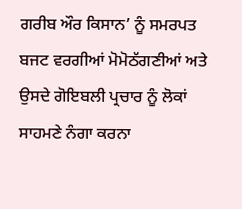ਗਰੀਬ ਔਰ ਕਿਸਾਨ’ ਨੂੰ ਸਮਰਪਤ ਬਜਟ ਵਰਗੀਆਂ ਮੋਮੋਠੱਗਣੀਆਂ ਅਤੇ ਉਸਦੇ ਗੋਇਬਲੀ ਪ੍ਰਚਾਰ ਨੂੰ ਲੋਕਾਂ ਸਾਹਮਣੇ ਨੰਗਾ ਕਰਨਾ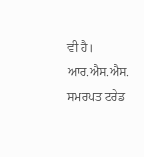ਵੀ ਹੈ। ਆਰ.ਐਸ.ਐਸ. ਸਮਰਪਤ ਟਰੇਡ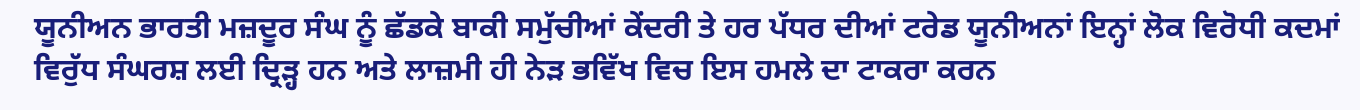ਯੂਨੀਅਨ ਭਾਰਤੀ ਮਜ਼ਦੂਰ ਸੰਘ ਨੂੰ ਛੱਡਕੇ ਬਾਕੀ ਸਮੁੱਚੀਆਂ ਕੇਂਦਰੀ ਤੇ ਹਰ ਪੱਧਰ ਦੀਆਂ ਟਰੇਡ ਯੂਨੀਅਨਾਂ ਇਨ੍ਹਾਂ ਲੋਕ ਵਿਰੋਧੀ ਕਦਮਾਂ ਵਿਰੁੱਧ ਸੰਘਰਸ਼ ਲਈ ਦ੍ਰਿੜ੍ਹ ਹਨ ਅਤੇ ਲਾਜ਼ਮੀ ਹੀ ਨੇੜ ਭਵਿੱਖ ਵਿਚ ਇਸ ਹਮਲੇ ਦਾ ਟਾਕਰਾ ਕਰਨ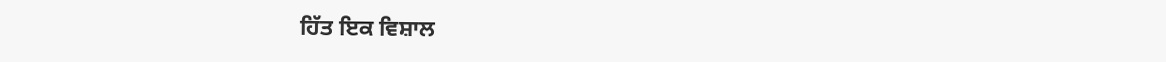ਹਿੱਤ ਇਕ ਵਿਸ਼ਾਲ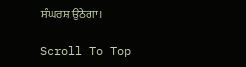ਸੰਘਰਸ਼ ਉਠੇਗਾ।

Scroll To Top